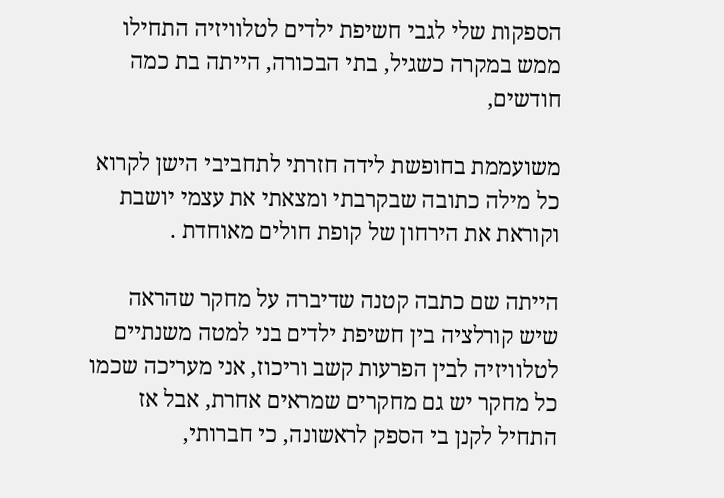הספקות שלי לגבי חשיפת ילדים לטלוויזיה התחילו ממש במקרה כשגיל, בתי הבכורה, הייתה בת כמה חודשים,

משועממת בחופשת לידה חזרתי לתחביבי הישן לקרוא כל מילה כתובה שבקרבתי ומצאתי את עצמי יושבת וקוראת את הירחון של קופת חולים מאוחדת .

הייתה שם כתבה קטנה שדיברה על מחקר שהראה שיש קורלציה בין חשיפת ילדים בני למטה משנתיים לטלוויזיה לבין הפרעות קשב וריכוז, אני מעריכה שכמו כל מחקר יש גם מחקרים שמראים אחרת, אבל אז התחיל לקנן בי הספק לראשונה, כי חברותי,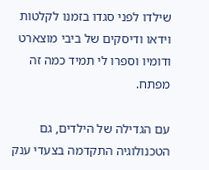שילדו לפני סגדו בזמנו לקלטות וידאו ודיסקים של ביבי מוצארט ודומיו וספרו לי תמיד כמה זה מפתח.

עם הגדילה של הילדים, גם הטכנולוגיה התקדמה בצעדי ענק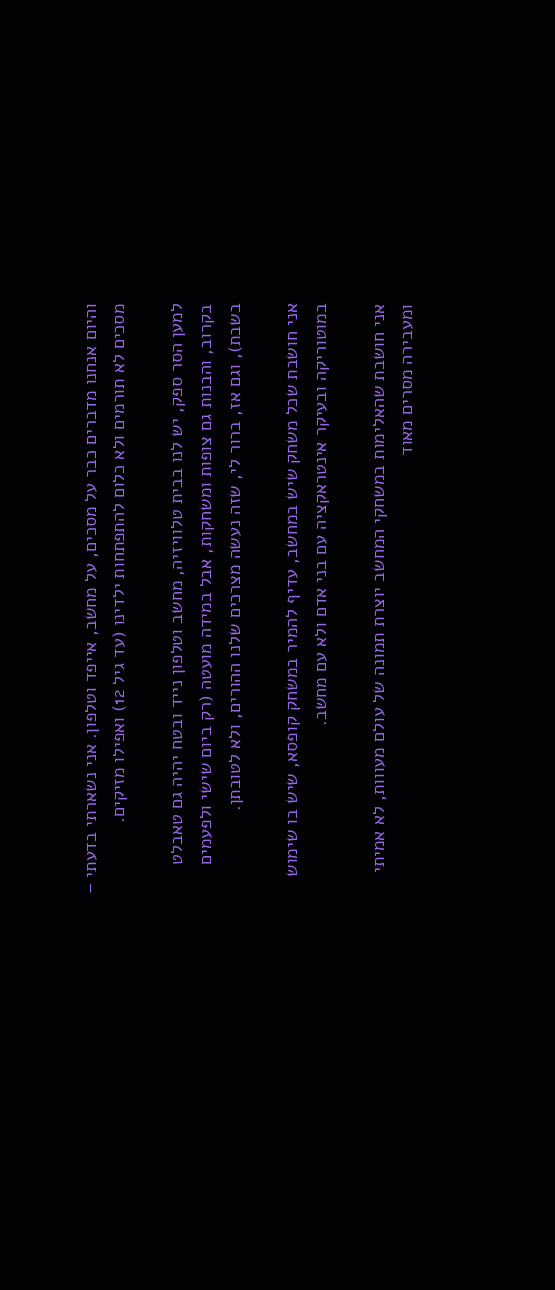והיום אנחנו מדברים כבר על מסכים, על מחשב, אייפד וטלפון. אני נשארתי בדעתי – מסכים לא תורמים ולא כלום להתפתחות ילדינו (עד גיל 12) ואפילו מזיקים.

למען הסר ספק, יש לנו בבית טלוויזיה, מחשב וטלפון נייד ובטח יהיה גם טאבלט בקרוב, והבנות גם צופות ומשחקות, אבל במידה מועטה (רק ביום שישי ולפעמים בשבת), וגם אז, ברור לי, שזה נעשה מצרכים שלנו ההורים, ולא לטובתן.

אני חושבת שכל משחק שיש במחשב, עדיף להמיר במשחק קופסא, שיש בו שימוש במוטוריקה ובעיקר אינטראקציה עם בני אדם ולא עם מחשב.

אני חושבת שהאלימות במשחקי המחשב יוצרת תמונה של עולם מעווות, לא אמיתי ומעבירה מסרים מאוד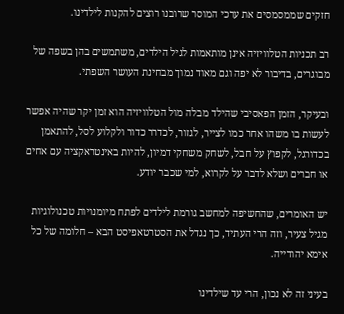חזקים שממסמסים את ערכי המוסר שרובנו רוצים להקנות לילדינו.

רב תכניות הטלוויזיה אינן מותאמות לגיל הילדים, משתמשים בהן בשפה של מבוגרים, בדיבור לא יפה וגם מאוד נמוך מבחינת העושר השפתי.

ובעיקר, הזמן הפאסיבי שהילד מבלה מול הטלוויזיה הוא זמן יקר שהיה אפשר לעשות בו משהו אחר כמו לצייר, לגזור, לכדרר כדור ולקלוע לסל, להתאמן בכדורגל, לקפוץ על חבל, לשחק משחקי דמיון, להיות באינטראקציה עם אחים או חברים ושלא לדבר על לקרוא, למי שכבר יודע.

יש האומרים, שהחשיפה למחשב גורמת לילדים לפתח מיומנויות טכנולוגיות מגיל צעיר, וזה הרי העתיד, כך נגדל את הסטרטאפיסט הבא – חלומה של כל אימא יהודייה.

בעיני זה לא נכון, הרי עד שילדינו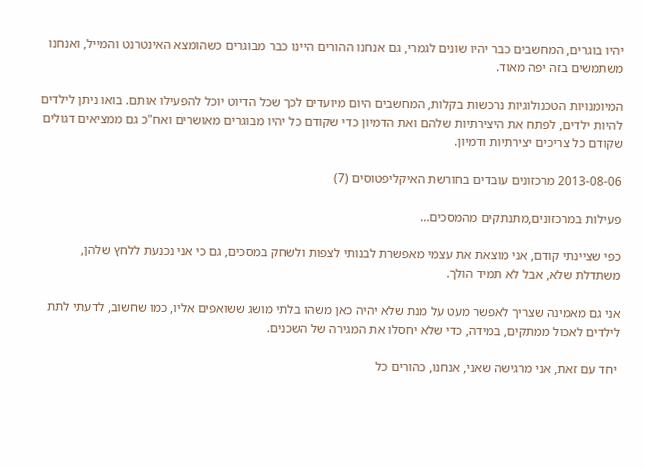יהיו בוגרים, המחשבים כבר יהיו שונים לגמרי, גם אנחנו ההורים היינו כבר מבוגרים כשהומצא האינטרנט והמייל, ואנחנו משתמשים בזה יפה מאוד.

המיומנויות הטכנולוגיות נרכשות בקלות, המחשבים היום מיועדים לכך שכל הדיוט יוכל להפעילו אותם. בואו ניתן לילדים להיות ילדים, לפתח את היצירתיות שלהם ואת הדמיון כדי שקודם כל יהיו מבוגרים מאושרים ואח"כ גם ממציאים דגולים שקודם כל צריכים יצירתיות ודמיון.

2013-08-06 מרכזונים עובדים בחורשת האיקליפטוסים (7)

פעילות במרכזונים,מתנתקים מהמסכים…

כפי שציינתי קודם, אני מוצאת את עצמי מאפשרת לבנותי לצפות ולשחק במסכים, גם כי אני נכנעת ללחץ שלהן, משתדלת שלא, אבל לא תמיד הולך.

אני גם מאמינה שצריך לאפשר מעט על מנת שלא יהיה כאן משהו בלתי מושג ששואפים אליו, כמו שחשוב, לדעתי לתת לילדים לאכול ממתקים, במידה, כדי שלא יחסלו את המגירה של השכנים.

 יחד עם זאת, אני מרגישה שאני, אנחנו, כהורים כל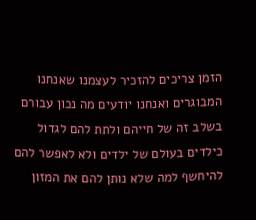הזמן צריכים להזכיר לעצמנו שאנחנו המבוגרים ואנחנו יודעים מה נכון עבורם בשלב זה של חייהם ולתת להם לגדול כילדים בעולם של ילדים ולא לאפשר להם להיחשף למה שלא נותן להם את המזון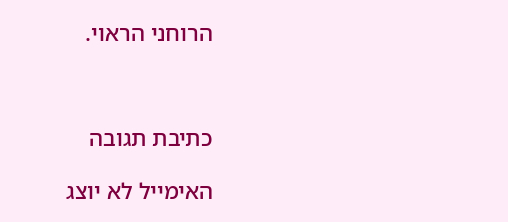הרוחני הראוי.



כתיבת תגובה

האימייל לא יוצג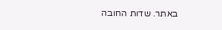באתר. שדות החובה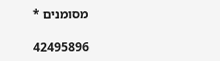מסומנים *

42495896